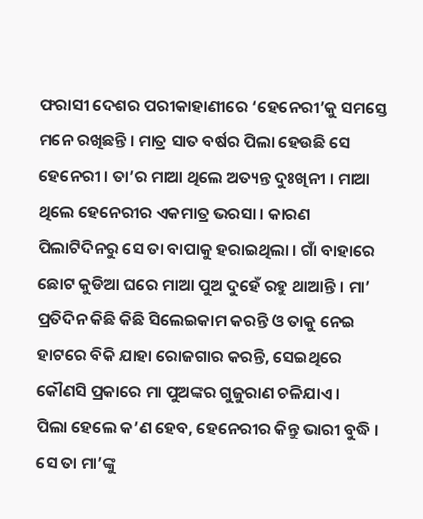ଫରାସୀ ଦେଶର ପରୀକାହାଣୀରେ ‘ହେନେରୀ’କୁ ସମସ୍ତେ ମନେ ରଖିଛନ୍ତି । ମାତ୍ର ସାତ ବର୍ଷର ପିଲା ହେଉଛି ସେ ହେନେରୀ । ତା’ର ମାଆ ଥିଲେ ଅତ୍ୟନ୍ତ ଦୁଃଖିନୀ । ମାଆ ଥିଲେ ହେନେରୀର ଏକମାତ୍ର ଭରସା । କାରଣ ପିଲାଟିଦିନରୁ ସେ ତା ବାପାକୁ ହରାଇଥିଲା । ଗାଁ ବାହାରେ ଛୋଟ କୁଡିଆ ଘରେ ମାଆ ପୁଅ ଦୁହେଁ ରହୁ ଥାଆନ୍ତି । ମା’ ପ୍ରତିଦିନ କିଛି କିଛି ସିଲେଇକାମ କରନ୍ତି ଓ ତାକୁ ନେଇ ହାଟରେ ବିକି ଯାହା ରୋଜଗାର କରନ୍ତି, ସେଇଥିରେ କୌଣସି ପ୍ରକାରେ ମା ପୁଅଙ୍କର ଗୁଜୁରାଣ ଚଳିଯାଏ ।
ପିଲା ହେଲେ କ’ଣ ହେବ, ହେନେରୀର କିନ୍ତୁ ଭାରୀ ବୁଦ୍ଧି । ସେ ତା ମା’ଙ୍କୁ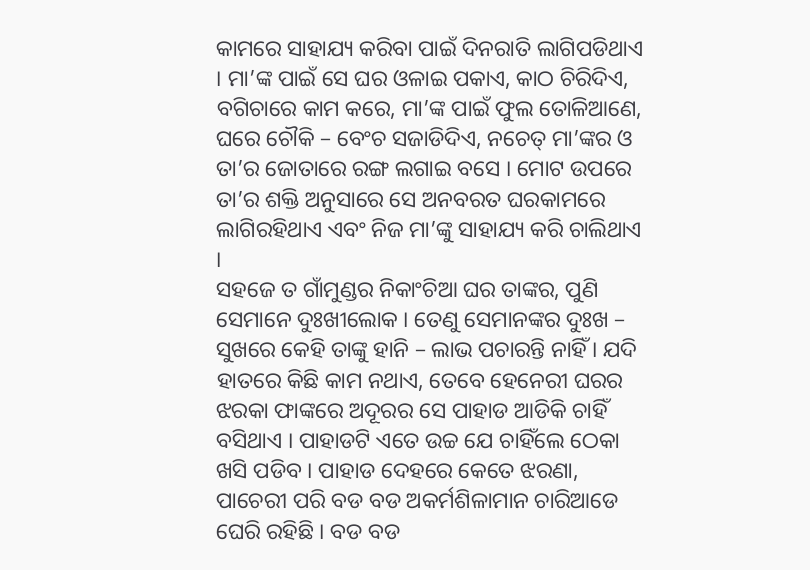କାମରେ ସାହାଯ୍ୟ କରିବା ପାଇଁ ଦିନରାତି ଲାଗିପଡିଥାଏ । ମା’ଙ୍କ ପାଇଁ ସେ ଘର ଓଳାଇ ପକାଏ, କାଠ ଚିରିଦିଏ, ବଗିଚାରେ କାମ କରେ, ମା’ଙ୍କ ପାଇଁ ଫୁଲ ତୋଳିଆଣେ, ଘରେ ଚୌକି – ବେଂଚ ସଜାଡିଦିଏ, ନଚେତ୍ ମା’ଙ୍କର ଓ ତା’ର ଜୋତାରେ ରଙ୍ଗ ଲଗାଇ ବସେ । ମୋଟ ଉପରେ ତା’ର ଶକ୍ତି ଅନୁସାରେ ସେ ଅନବରତ ଘରକାମରେ ଲାଗିରହିଥାଏ ଏବଂ ନିଜ ମା’ଙ୍କୁ ସାହାଯ୍ୟ କରି ଚାଲିଥାଏ ।
ସହଜେ ତ ଗାଁମୁଣ୍ଡର ନିକାଂଚିଆ ଘର ତାଙ୍କର, ପୁଣି ସେମାନେ ଦୁଃଖୀଲୋକ । ତେଣୁ ସେମାନଙ୍କର ଦୁଃଖ – ସୁଖରେ କେହି ତାଙ୍କୁ ହାନି – ଲାଭ ପଚାରନ୍ତି ନାହିଁ । ଯଦି ହାତରେ କିଛି କାମ ନଥାଏ, ତେବେ ହେନେରୀ ଘରର ଝରକା ଫାଙ୍କରେ ଅଦୂରର ସେ ପାହାଡ ଆଡିକି ଚାହିଁ ବସିଥାଏ । ପାହାଡଟି ଏତେ ଉଚ୍ଚ ଯେ ଚାହିଁଲେ ଠେକା ଖସି ପଡିବ । ପାହାଡ ଦେହରେ କେତେ ଝରଣା, ପାଚେରୀ ପରି ବଡ ବଡ ଅକର୍ମଶିଳାମାନ ଚାରିଆଡେ ଘେରି ରହିଛି । ବଡ ବଡ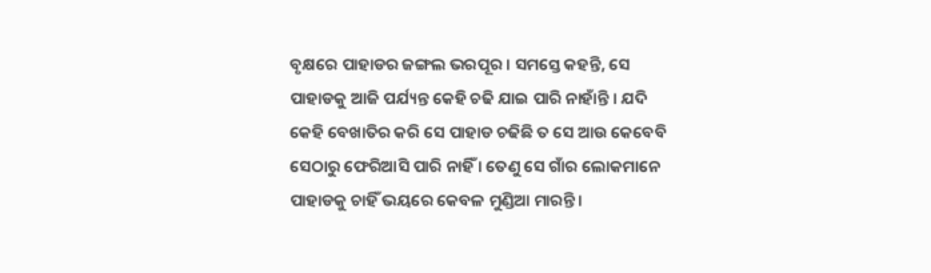ବୃକ୍ଷରେ ପାହାଡର ଜଙ୍ଗଲ ଭରପୂର । ସମସ୍ତେ କହନ୍ତି, ସେ ପାହାଡକୁ ଆଜି ପର୍ଯ୍ୟନ୍ତ କେହି ଚଢି ଯାଇ ପାରି ନାହାଁନ୍ତି । ଯଦି କେହି ବେଖାତିର କରି ସେ ପାହାଡ ଚଢିଛି ତ ସେ ଆଉ କେବେବି ସେଠାରୁ ଫେରିଆସି ପାରି ନାହିଁ । ତେଣୁ ସେ ଗାଁର ଲୋକମାନେ ପାହାଡକୁ ଚାହିଁ ଭୟରେ କେବଳ ମୁଣ୍ଡିଆ ମାରନ୍ତି ।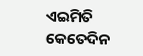ଏଇମିତି କେତେଦିନ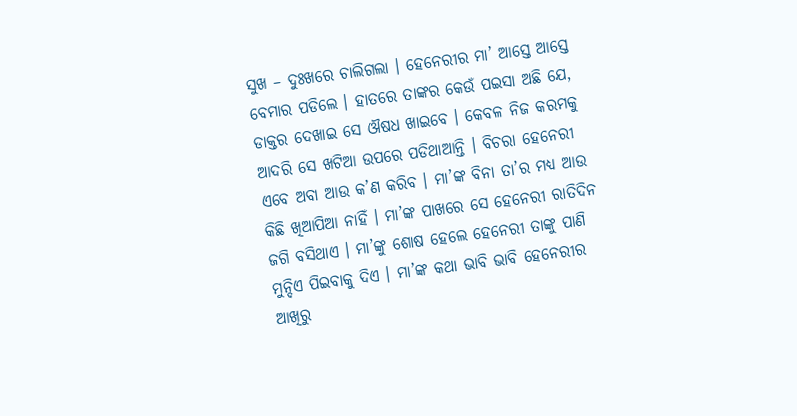ସୁଖ – ଦୁଃଖରେ ଚାଲିଗଲା । ହେନେରୀର ମା’ ଆସ୍ତେ ଆସ୍ତେ ବେମାର ପଡିଲେ । ହାତରେ ତାଙ୍କର କେଉଁ ପଇସା ଅଛି ଯେ, ଡାକ୍ତର ଦେଖାଇ ସେ ଔଷଧ ଖାଇବେ । କେବଳ ନିଜ କରମକୁ ଆଦରି ସେ ଖଟିଆ ଉପରେ ପଡିଥାଆନ୍ତି । ବିଚରା ହେନେରୀ ଏବେ ଅବା ଆଉ କ’ଣ କରିବ । ମା’ଙ୍କ ବିନା ତା’ର ମଧ୍ୟ ଆଉ କିଛି ଖିଆପିଆ ନାହିଁ । ମା’ଙ୍କ ପାଖରେ ସେ ହେନେରୀ ରାତିଦିନ ଜଗି ବସିଥାଏ । ମା’ଙ୍କୁ ଶୋଷ ହେଲେ ହେନେରୀ ତାଙ୍କୁ ପାଣି ମୁନ୍ଦିଏ ପିଇବାକୁ ଦିଏ । ମା’ଙ୍କ କଥା ଭାବି ଭାବି ହେନେରୀର ଆଖିରୁ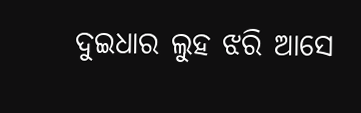ଦୁଇଧାର ଲୁହ ଝରି ଆସେ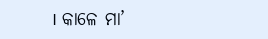। କାଳେ ମା’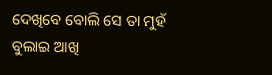ଦେଖିବେ ବୋଲି ସେ ତା ମୁହଁ ବୁଲାଇ ଆଖି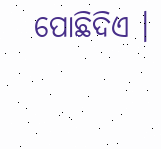ପୋଛିଦିଏ ।